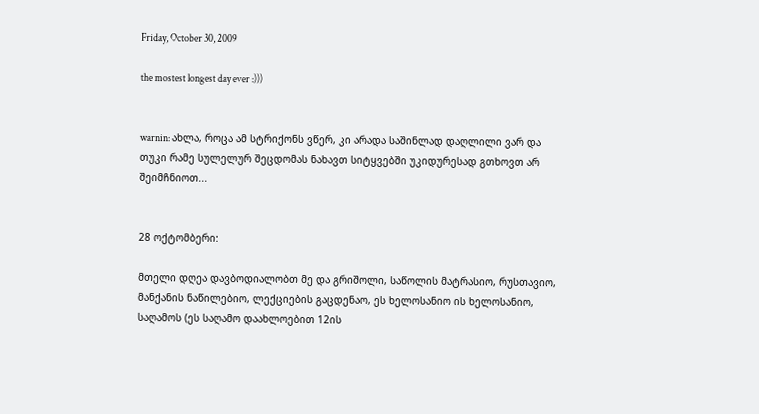Friday, October 30, 2009

the mostest longest day ever :)))


warnin: ახლა, როცა ამ სტრიქონს ვწერ, კი არადა საშინლად დაღლილი ვარ და თუკი რამე სულელურ შეცდომას ნახავთ სიტყვებში უკიდურესად გთხოვთ არ შეიმჩნიოთ...


28 ოქტომბერი:

მთელი დღეა დავბოდიალობთ მე და გრიშოლი, საწოლის მატრასიო, რუსთავიო, მანქანის ნაწილებიო, ლექციების გაცდენაო, ეს ხელოსანიო ის ხელოსანიო, საღამოს (ეს საღამო დაახლოებით 12ის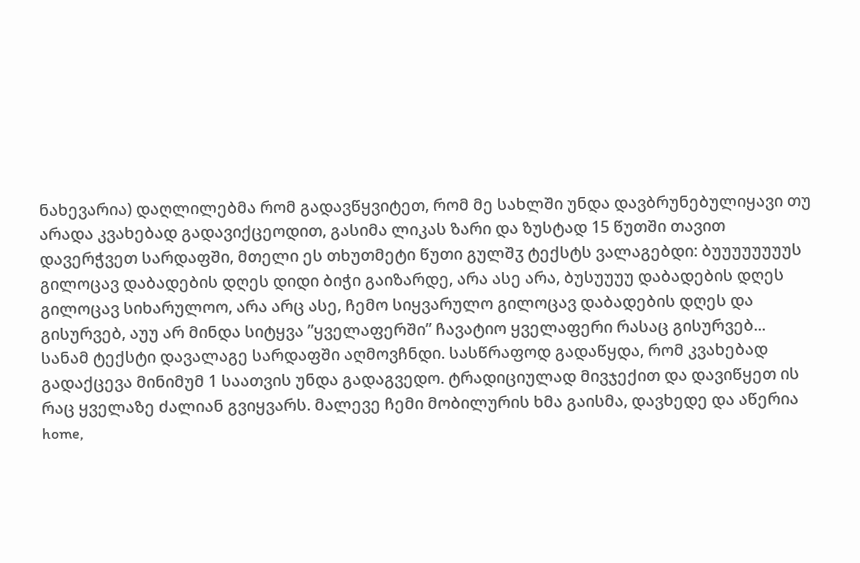ნახევარია) დაღლილებმა რომ გადავწყვიტეთ, რომ მე სახლში უნდა დავბრუნებულიყავი თუ არადა კვახებად გადავიქცეოდით, გასიმა ლიკას ზარი და ზუსტად 15 წუთში თავით დავერჭვეთ სარდაფში, მთელი ეს თხუთმეტი წუთი გულშჳ ტექსტს ვალაგებდი: ბუუუუუუუუს გილოცავ დაბადების დღეს დიდი ბიჭი გაიზარდე, არა ასე არა, ბუსუუუუ დაბადების დღეს გილოცავ სიხარულოო, არა არც ასე, ჩემო სიყვარულო გილოცავ დაბადების დღეს და გისურვებ, აუუ არ მინდა სიტყვა ”ყველაფერში” ჩავატიო ყველაფერი რასაც გისურვებ... სანამ ტექსტი დავალაგე სარდაფში აღმოვჩნდი. სასწრაფოდ გადაწყდა, რომ კვახებად გადაქცევა მინიმუმ 1 საათვის უნდა გადაგვედო. ტრადიციულად მივჯექით და დავიწყეთ ის რაც ყველაზე ძალიან გვიყვარს. მალევე ჩემი მობილურის ხმა გაისმა, დავხედე და აწერია home,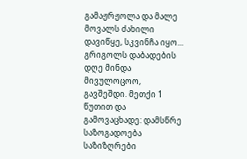გამაჟრჟოლა და მალე მოვალს ძახილი დავიწყე, სკვინჩა იყო... გრიგოლს დაბადების დღე მინდა მივულოცოო, გავშეშდი. მეთქი 1 წუთით და გამოვაცხადე: დამსწრე საზოგადოება საზიზღრები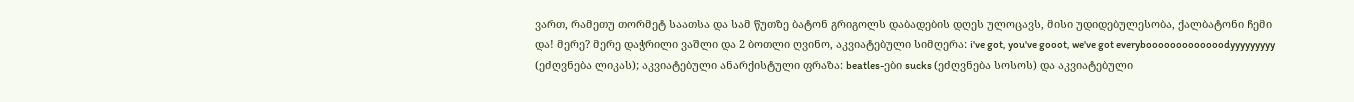ვართ, რამეთუ თორმეტ საათსა და სამ წუთზე ბატონ გრიგოლს დაბადების დღეს ულოცავს, მისი უდიდებულესობა, ქალბატონი ჩემი და! მერე? მერე დაჭრილი ვაშლი და 2 ბოთლი ღვინო, აკვიატებული სიმღერა: i've got, you've gooot, we've got everybooooooooooooodyyyyyyyyy (ეძღვნება ლიკას); აკვიატებული ანარქისტული ფრაზა: beatles-ები sucks (ეძღვნება სოსოს) და აკვიატებული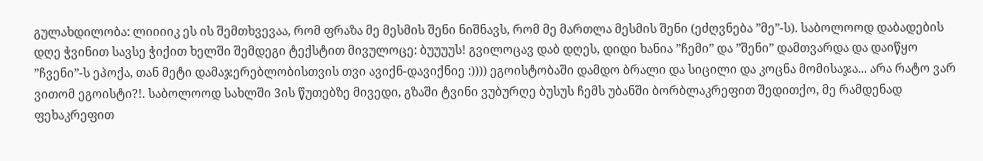გულახდილობა: ლიიიიკ ეს ის შემთხვევაა, რომ ფრაზა მე მესმის შენი ნიშნავს, რომ მე მართლა მესმის შენი (ეძღვნება ”მე”-ს). საბოლოოდ დაბადების დღე ჭვინით სავსე ჭიქით ხელში შემდეგი ტექსტით მივულოცე: ბუუუუს! გვილოცავ დაბ დღეს, დიდი ხანია ”ჩემი” და ”შენი” დამთვარდა და დაიწყო ”ჩვენი”-ს ეპოქა, თან მეტი დამაჯერებლობისთვის თვი ავიქნ-დავიქნიე :)))) ეგოისტობაში დამდო ბრალი და სიცილი და კოცნა მომისაჯა... არა რატო ვარ ვითომ ეგოისტი?!. საბოლოოდ სახლში 3ის წუთებზე მივედი, გზაში ტვინი ვუბურღე ბუსუს ჩემს უბანში ბორბლაკრეფით შედითქო, მე რამდენად ფეხაკრეფით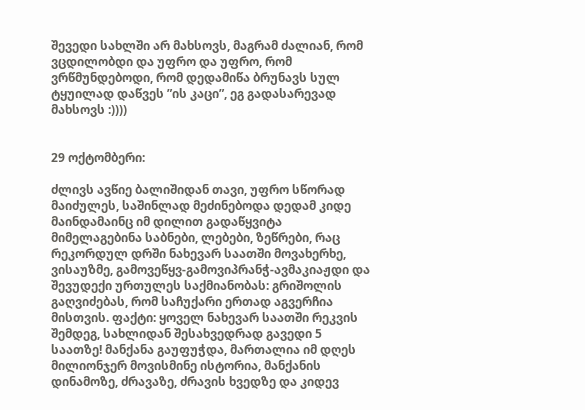შევედი სახლში არ მახსოვს, მაგრამ ძალიან, რომ ვცდილობდი და უფრო და უფრო, რომ ვრწმუნდებოდი, რომ დედამიწა ბრუნავს სულ ტყუილად დაწვეს ”ის კაცი”, ეგ გადასარევად მახსოვს :))))


29 ოქტომბერი:

ძლივს ავწიე ბალიშიდან თავი, უფრო სწორად მაიძულეს, საშინლად მეძინებოდა დედამ კიდე მაინდამაინც იმ დილით გადაწყვიტა მიმელაგებინა საბნები, ლებები, ზეწრები, რაც რეკორდულ დრში ნახევარ საათში მოვახერხე, ვისაუზმე, გამოვეწყვ-გამოვიპრანჭ-ავმაკიაჟდი და შევუდექი ურთულეს საქმიანობას: გრიშოლის გაღვიძებას, რომ საჩუქარი ერთად აგვერჩია მისთვის. ფაქტი: ყოველ ნახევარ საათში რეკვის შემდეგ, სახლიდან შესახვედრად გავედი 5 საათზე! მანქანა გაუფუჭდა, მართალია იმ დღეს მილიონჯერ მოვისმინე ისტორია, მანქანის დინამოზე, ძრავაზე, ძრავის ხვედზე და კიდევ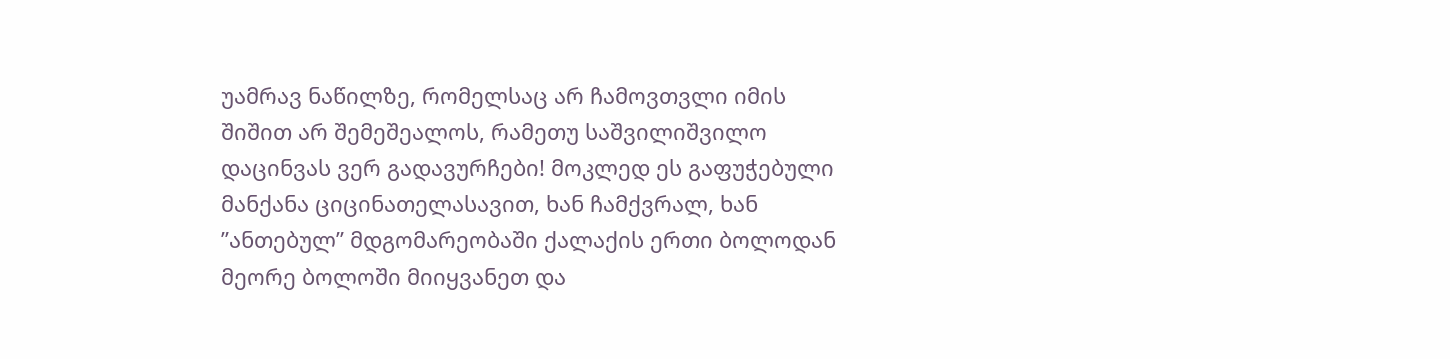უამრავ ნაწილზე, რომელსაც არ ჩამოვთვლი იმის შიშით არ შემეშეალოს, რამეთუ საშვილიშვილო დაცინვას ვერ გადავურჩები! მოკლედ ეს გაფუჭებული მანქანა ციცინათელასავით, ხან ჩამქვრალ, ხან ”ანთებულ” მდგომარეობაში ქალაქის ერთი ბოლოდან მეორე ბოლოში მიიყვანეთ და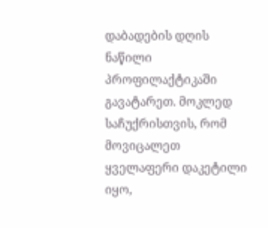დაბადების დღის ნაწილი პროფილაქტიკაში გავატარეთ. მოკლედ საჩუქრისთვის, რომ მოვიცალეთ ყველაფერი დაკეტილი იყო,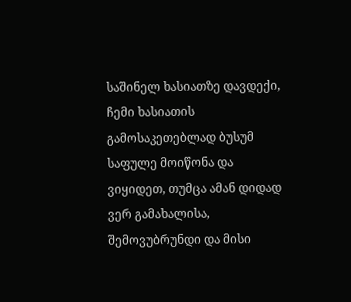საშინელ ხასიათზე დავდექი, ჩემი ხასიათის გამოსაკეთებლად ბუსუმ საფულე მოიწონა და ვიყიდეთ, თუმცა ამან დიდად ვერ გამახალისა, შემოვუბრუნდი და მისი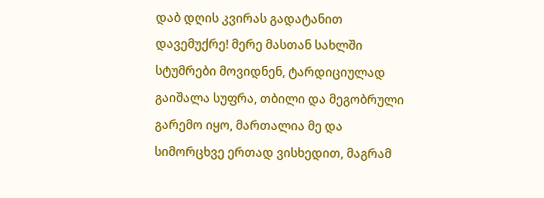დაბ დღის კვირას გადატანით დავემუქრე! მერე მასთან სახლში სტუმრები მოვიდნენ, ტარდიციულად გაიშალა სუფრა, თბილი და მეგობრული გარემო იყო, მართალია მე და სიმორცხვე ერთად ვისხედით, მაგრამ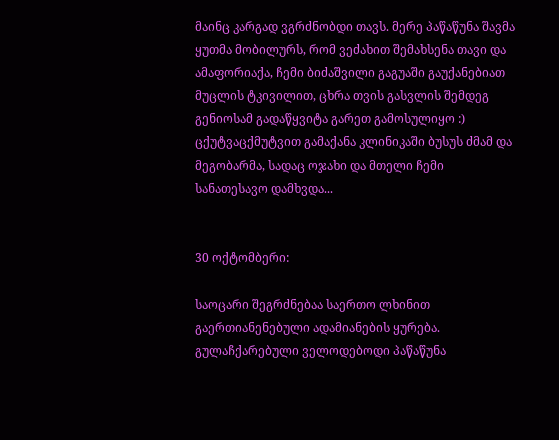მაინც კარგად ვგრძნობდი თავს. მერე პაწაწუნა შავმა ყუთმა მობილურს, რომ ვეძახით შემახსენა თავი და ამაფორიაქა, ჩემი ბიძაშვილი გაგუაში გაუქანებიათ მუცლის ტკივილით, ცხრა თვის გასვლის შემდეგ გენიოსამ გადაწყვიტა გარეთ გამოსულიყო :) ცქუტვაცქმუტვით გამაქანა კლინიკაში ბუსუს ძმამ და მეგობარმა, სადაც ოჯახი და მთელი ჩემი სანათესავო დამხვდა...


30 ოქტომბერი:

საოცარი შეგრძნებაა საერთო ლხინით გაერთიანენებული ადამიანების ყურება. გულაჩქარებული ველოდებოდი პაწაწუნა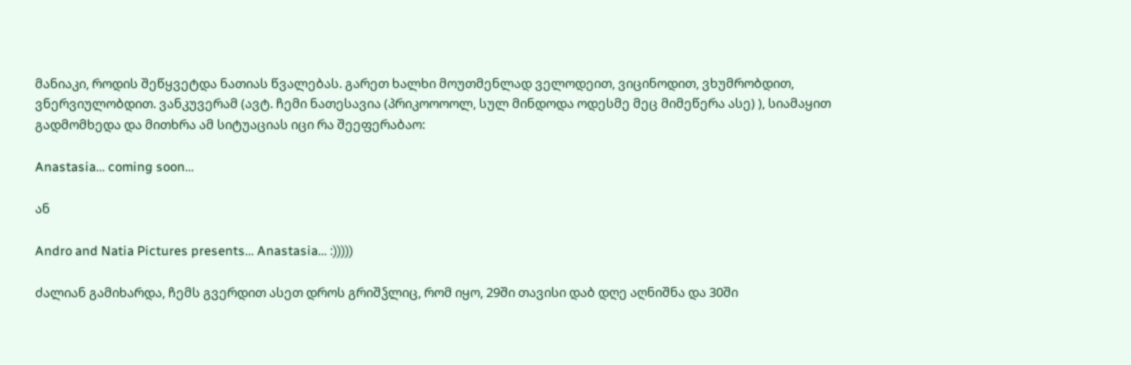მანიაკი, როდის შეწყვეტდა ნათიას წვალებას. გარეთ ხალხი მოუთმენლად ველოდეით, ვიცინოდით, ვხუმრობდით, ვნერვიულობდით. ვანკუვერამ (ავტ. ჩემი ნათესავია (პრიკოოოოლ, სულ მინდოდა ოდესმე მეც მიმეწერა ასე) ), სიამაყით გადმომხედა და მითხრა ამ სიტუაციას იცი რა შეეფერაბაო:

Anastasia... coming soon...

ან

Andro and Natia Pictures presents... Anastasia... :)))))

ძალიან გამიხარდა, ჩემს გვერდით ასეთ დროს გრიშჴლიც, რომ იყო, 29ში თავისი დაბ დღე აღნიშნა და 30ში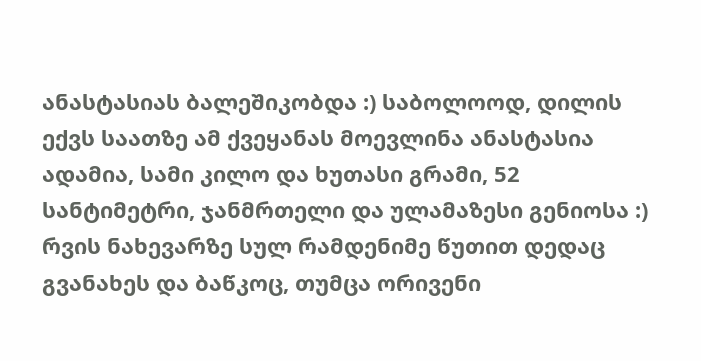ანასტასიას ბალეშიკობდა :) საბოლოოდ, დილის ექვს საათზე ამ ქვეყანას მოევლინა ანასტასია ადამია, სამი კილო და ხუთასი გრამი, 52 სანტიმეტრი, ჯანმრთელი და ულამაზესი გენიოსა :) რვის ნახევარზე სულ რამდენიმე წუთით დედაც გვანახეს და ბაწკოც, თუმცა ორივენი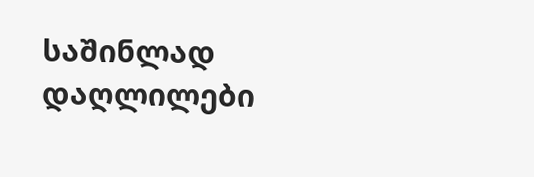საშინლად დაღლილები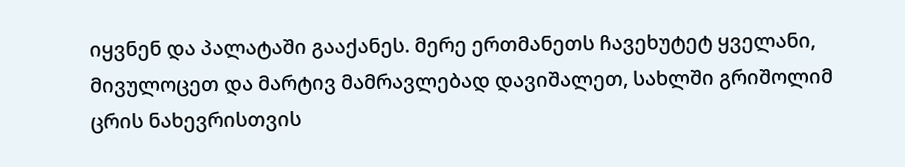იყვნენ და პალატაში გააქანეს. მერე ერთმანეთს ჩავეხუტეტ ყველანი, მივულოცეთ და მარტივ მამრავლებად დავიშალეთ, სახლში გრიშოლიმ ცრის ნახევრისთვის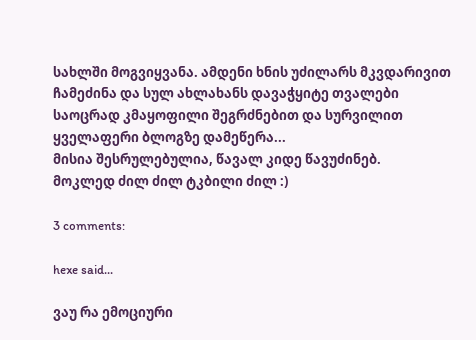სახლში მოგვიყვანა. ამდენი ხნის უძილარს მკვდარივით ჩამეძინა და სულ ახლახანს დავაჭყიტე თვალები საოცრად კმაყოფილი შეგრძნებით და სურვილით ყველაფერი ბლოგზე დამეწერა...
მისია შესრულებულია, წავალ კიდე წავუძინებ.
მოკლედ ძილ ძილ ტკბილი ძილ :)

3 comments:

hexe said...

ვაუ რა ემოციური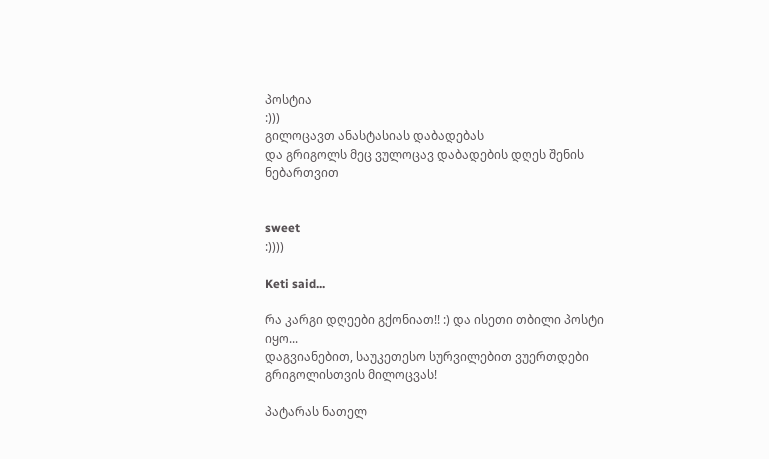პოსტია
:)))
გილოცავთ ანასტასიას დაბადებას
და გრიგოლს მეც ვულოცავ დაბადების დღეს შენის ნებართვით


sweet
:))))

Keti said...

რა კარგი დღეები გქონიათ!! :) და ისეთი თბილი პოსტი იყო...
დაგვიანებით, საუკეთესო სურვილებით ვუერთდები გრიგოლისთვის მილოცვას!

პატარას ნათელ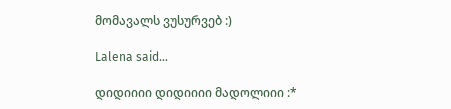მომავალს ვუსურვებ :)

Lalena said...

დიდიიიი დიდიიიი მადოლიიი :*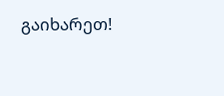გაიხარეთ!